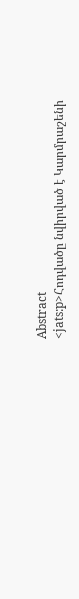Abstract
<jats:p>Հոդվածը նվիրված է Կարմրաշենի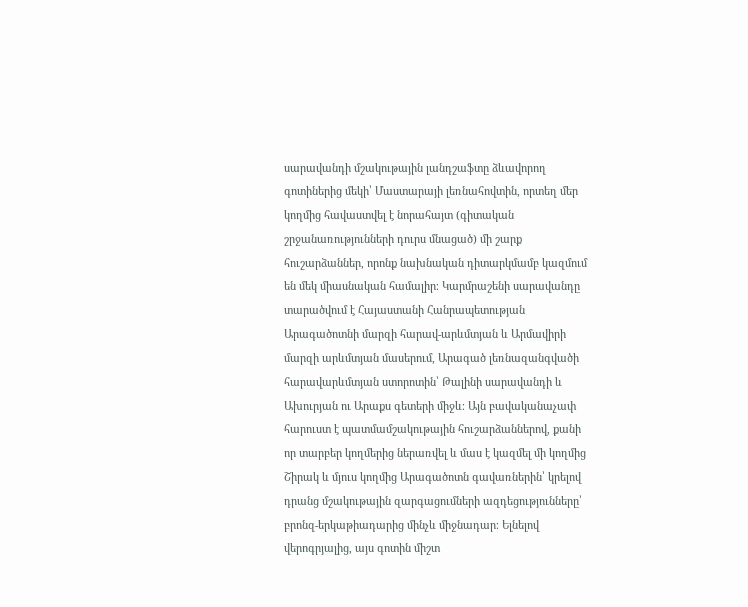սարավանդի մշակութային լանդշաֆտը ձևավորող գոտիներից մեկի՝ Մաստարայի լեռնահովտին, որտեղ մեր կողմից հավաստվել է նորահայտ (գիտական շրջանառությունների դուրս մնացած) մի շարք հուշարձաններ, որոնք նախնական դիտարկմամբ կազմում են մեկ միասնական համալիր։ Կարմրաշենի սարավանդը տարածվում է Հայաստանի Հանրապետության Արագածոտնի մարզի հարավ-արևմտյան և Արմավիրի մարզի արևմտյան մասերում, Արագած լեռնազանգվածի հարավարևմտյան ստորոտին՝ Թալինի սարավանդի և Ախուրյան ու Արաքս գետերի միջև։ Այն բավականաչափ հարուստ է պատմամշակութային հուշարձաններով, քանի որ տարբեր կողմերից ներառվել և մաս է կազմել մի կողմից Շիրակ և մյուս կողմից Արագածոտն գավառներին՝ կրելով դրանց մշակութային զարգացումների ազդեցությունները՝ բրոնզ-երկաթիադարից մինչև միջնադար։ Ելնելով վերոգրյալից, այս գոտին միշտ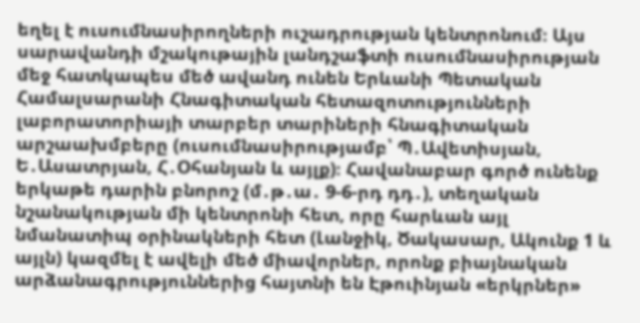եղել է ուսումնասիրողների ուշադրության կենտրոնում։ Այս սարավանդի մշակութային լանդշաֆտի ուսումնասիրության մեջ հատկապես մեծ ավանդ ունեն Երևանի Պետական Համալսարանի Հնագիտական հետազոտությունների լաբորատորիայի տարբեր տարիների հնագիտական արշաախմբերը (ուսումնասիրությամբ՝ Պ․Ավետիսյան, Ե․Ասատրյան, Հ․Օհանյան և այլք)։ Հավանաբար գործ ունենք երկաթե դարին բնորոշ (մ․թ․ա․ 9-6-րդ դդ․), տեղական նշանակության մի կենտրոնի հետ, որը հարևան այլ նմանատիպ օրինակների հետ (Լանջիկ, Ծակասար, Ակունք 1 և այլն) կազմել է ավելի մեծ միավորներ, որոնք բիայնական արձանագրություններից հայտնի են Էթուինյան «երկրներ»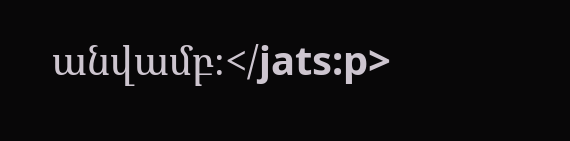անվամբ։</jats:p>